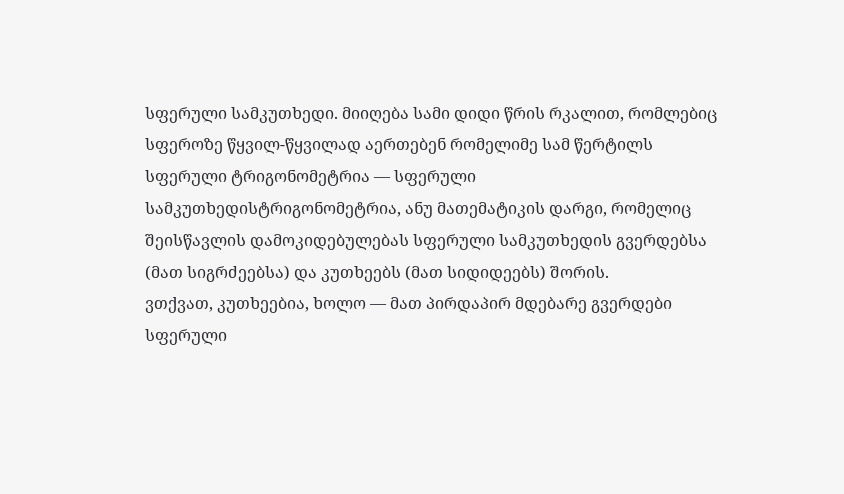სფერული სამკუთხედი. მიიღება სამი დიდი წრის რკალით, რომლებიც სფეროზე წყვილ-წყვილად აერთებენ რომელიმე სამ წერტილს
სფერული ტრიგონომეტრია — სფერული სამკუთხედისტრიგონომეტრია, ანუ მათემატიკის დარგი, რომელიც შეისწავლის დამოკიდებულებას სფერული სამკუთხედის გვერდებსა (მათ სიგრძეებსა) და კუთხეებს (მათ სიდიდეებს) შორის.
ვთქვათ, კუთხეებია, ხოლო — მათ პირდაპირ მდებარე გვერდები სფერული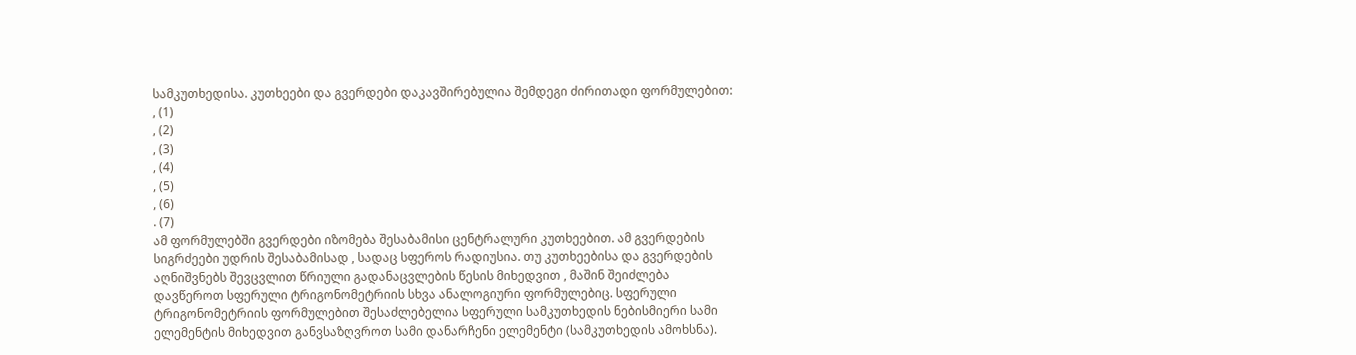სამკუთხედისა. კუთხეები და გვერდები დაკავშირებულია შემდეგი ძირითადი ფორმულებით:
, (1)
, (2)
, (3)
, (4)
, (5)
, (6)
. (7)
ამ ფორმულებში გვერდები იზომება შესაბამისი ცენტრალური კუთხეებით. ამ გვერდების სიგრძეები უდრის შესაბამისად , სადაც სფეროს რადიუსია. თუ კუთხეებისა და გვერდების აღნიშვნებს შევცვლით წრიული გადანაცვლების წესის მიხედვით , მაშინ შეიძლება დავწეროთ სფერული ტრიგონომეტრიის სხვა ანალოგიური ფორმულებიც. სფერული ტრიგონომეტრიის ფორმულებით შესაძლებელია სფერული სამკუთხედის ნებისმიერი სამი ელემენტის მიხედვით განვსაზღვროთ სამი დანარჩენი ელემენტი (სამკუთხედის ამოხსნა).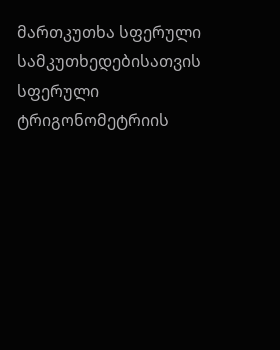მართკუთხა სფერული სამკუთხედებისათვის სფერული ტრიგონომეტრიის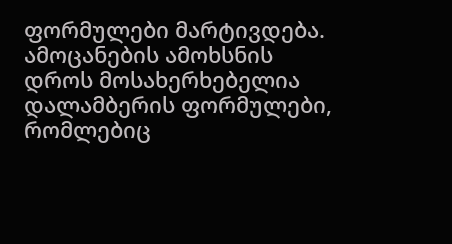ფორმულები მარტივდება. ამოცანების ამოხსნის დროს მოსახერხებელია დალამბერის ფორმულები, რომლებიც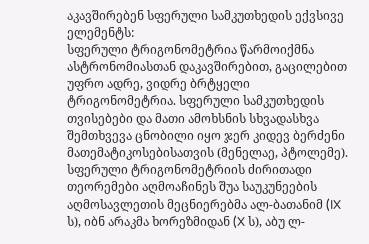აკავშირებენ სფერული სამკუთხედის ექვსივე ელემენტს:
სფერული ტრიგონომეტრია წარმოიქმნა ასტრონომიასთან დაკავშირებით, გაცილებით უფრო ადრე, ვიდრე ბრტყელი ტრიგონომეტრია. სფერული სამკუთხედის თვისებები და მათი ამოხსნის სხვადასხვა შემთხვევა ცნობილი იყო ჯერ კიდევ ბერძენი მათემატიკოსებისათვის (მენელაე, პტოლემე). სფერული ტრიგონომეტრიის ძირითადი თეორემები აღმოაჩინეს შუა საუკუნეების აღმოსავლეთის მეცნიერებმა ალ-ბათანიმ (IX ს), იბნ არაკმა ხორეზმიდან (X ს), აბუ ლ-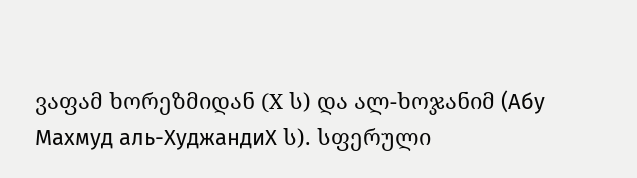ვაფამ ხორეზმიდან (X ს) და ალ-ხოჯანიმ (Абу Махмуд аль-ХуджандиX ს). სფერული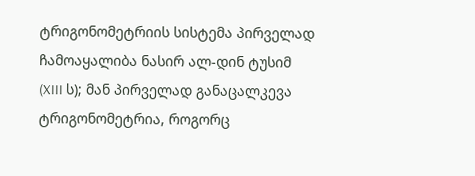ტრიგონომეტრიის სისტემა პირველად ჩამოაყალიბა ნასირ ალ-დინ ტუსიმ (XIII ს); მან პირველად განაცალკევა ტრიგონომეტრია, როგორც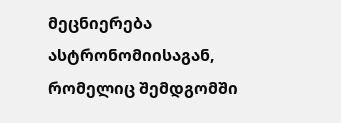მეცნიერება ასტრონომიისაგან, რომელიც შემდგომში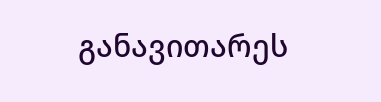განავითარეს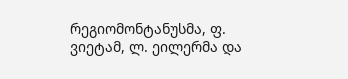რეგიომონტანუსმა, ფ. ვიეტამ, ლ. ეილერმა და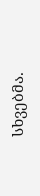სხვებმა.